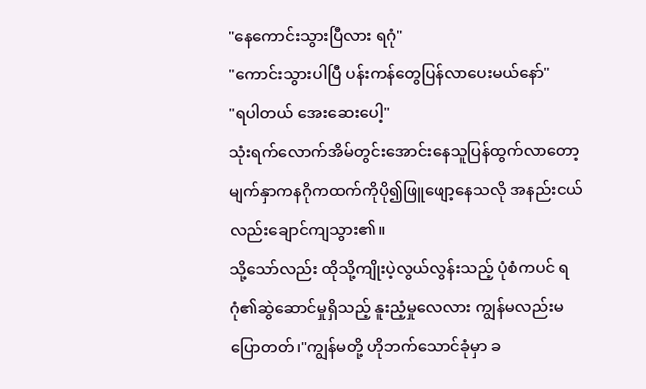"နေကောင်းသွားပြီလား ရဂုံ"
"ကောင်းသွားပါပြီ ပန်းကန်တွေပြန်လာပေးမယ်နော်"
"ရပါတယ် အေးဆေးပေါ့"
သုံးရက်လောက်အိမ်တွင်းအောင်းနေသူပြန်ထွက်လာတော့ မျက်နှာကနဂိုကထက်ကိုပို၍ဖြူဖျော့နေသလို အနည်းငယ်လည်းချောင်ကျသွား၏။
သို့သော်လည်း ထိုသို့ကျိုးပဲ့လွယ်လွန်းသည့် ပုံစံကပင် ရဂုံ၏ဆွဲဆောင်မှုရှိသည့် နူးညံ့မှုလေလား ကျွန်မလည်းမပြောတတ်၊"ကျွန်မတို့ ဟိုဘက်သောင်ခုံမှာ ခ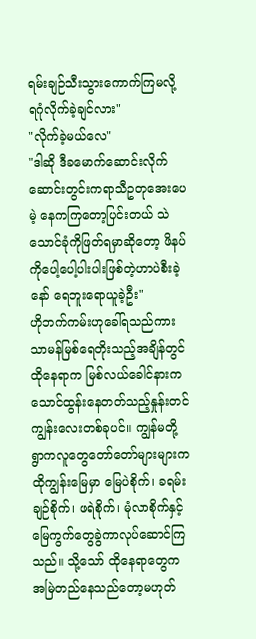ရမ်းချဉ်သီးသွားကောက်ကြမလို့ ရဂုံလိုက်ခဲ့ချင်လား"
"လိုက်ခဲ့မယ်လေ"
"ဒါဆို ဒီခမောက်ဆောင်းလိုက် ဆောင်းတွင်းကရာသီဥတုအေးပေမဲ့ နေကကြတော့ပြင်းတယ် သဲသောင်ခုံကိုဖြတ်ရမှာဆိုတော့ ဖိနပ်ကိုပေါ့ပေါ့ပါးပါးဖြစ်တဲ့ဟာပဲစီးခဲ့နော် ရေဘူးရောယူခဲ့ဦး"
ဟိုဘက်ကမ်းဟုခေါ်ရသည်ကား သာမန်မြစ်ရေတိုးသည့်အချိန်တွင် ထိုနေရာက မြစ်လယ်ခေါင်နားကသောင်ထွန်းနေတတ်သည့်နှုန်းတင်ကျွန်းလေးတစ်ခုပင်။ ကျွန်မတို့ရွာကလူတွေတော်တော်များများက ထိုကျွန်းမြေမှာ မြေပဲစိုက်၊ ခရမ်းချဉ်စိုက်၊ ဖရဲစိုက်၊ မုံလာစိုက်နှင့် မြေကွက်တွေခွဲကာလုပ်ဆောင်ကြသည်။ သို့သော် ထိုနေရာတွေကအမြဲတည်နေသည်တော့မဟုတ်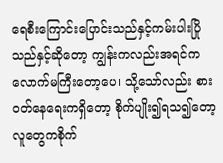ရေစီးကြောင်းပြောင်းသည်နှင့်ကမ်းပါးပြိုသည်နှင့်ဆိုတော့ ကျွန်းကလည်းအရင်ကလောက်မကြီးတော့ပေ၊ သို့သော်လည်း စားဝတ်နေရေးကရှိတော့ စိုက်ပျိုး၍ရသ၍တော့ လူတွေကစိုက်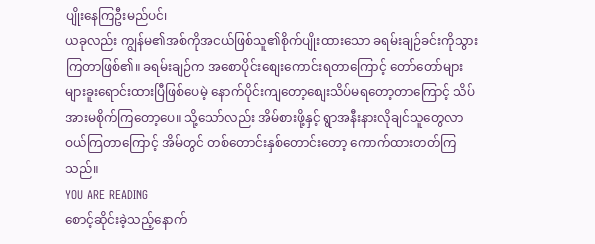ပျိုးနေကြဦးမည်ပင်၊
ယခုလည်း ကျွန်မ၏အစ်ကိုအငယ်ဖြစ်သူ၏စိုက်ပျိုးထားသော ခရမ်းချဉ်ခင်းကိုသွားကြတာဖြစ်၏။ ခရမ်းချဉ်က အစောပိုင်းစျေးကောင်းရတာကြောင့် တော်တော်များများခူးရောင်းထားပြီဖြစ်ပေမဲ့ နောက်ပိုင်းကျတော့စျေးသိပ်မရတော့တာကြောင့် သိပ်အားမစိုက်ကြတော့ပေ။ သို့သော်လည်း အိမ်စားဖို့နှင့် ရွာအနီးနားလိုချင်သူတွေလာဝယ်ကြတာကြောင့် အိမ်တွင် တစ်တောင်းနှစ်တောင်းတော့ ကောက်ထားတတ်ကြသည်။
YOU ARE READING
စောင့်ဆိုင်းခဲ့သည့်နောက်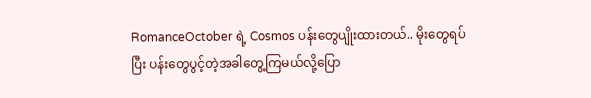RomanceOctober ရဲ့ Cosmos ပန်းတွေပျိုးထားတယ်.. မိုးတွေရပ်ပြီး ပန်းတွေပွင့်တဲ့အခါတွေ့ကြမယ်လို့ပြော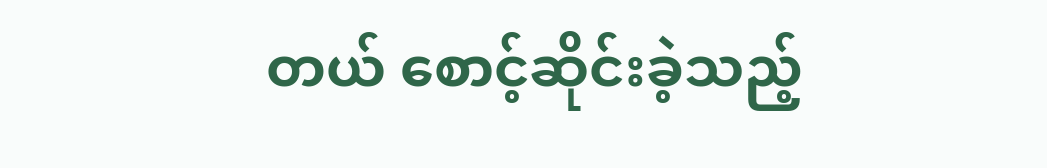တယ် စောင့်ဆိုင်းခဲ့သည့်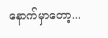နောက်မှာတော့...